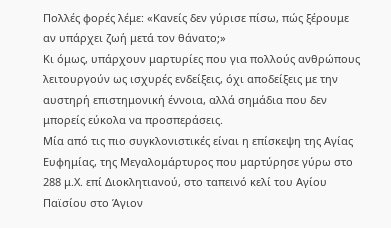Πολλές φορές λέμε: «Κανείς δεν γύρισε πίσω, πώς ξέρουμε αν υπάρχει ζωή μετά τον θάνατο;»
Κι όμως, υπάρχουν μαρτυρίες που για πολλούς ανθρώπους λειτουργούν ως ισχυρές ενδείξεις, όχι αποδείξεις με την αυστηρή επιστημονική έννοια, αλλά σημάδια που δεν μπορείς εύκολα να προσπεράσεις.
Μία από τις πιο συγκλονιστικές είναι η επίσκεψη της Αγίας Ευφημίας, της Μεγαλομάρτυρος που μαρτύρησε γύρω στο 288 μ.Χ. επί Διοκλητιανού, στο ταπεινό κελί του Αγίου Παϊσίου στο Άγιον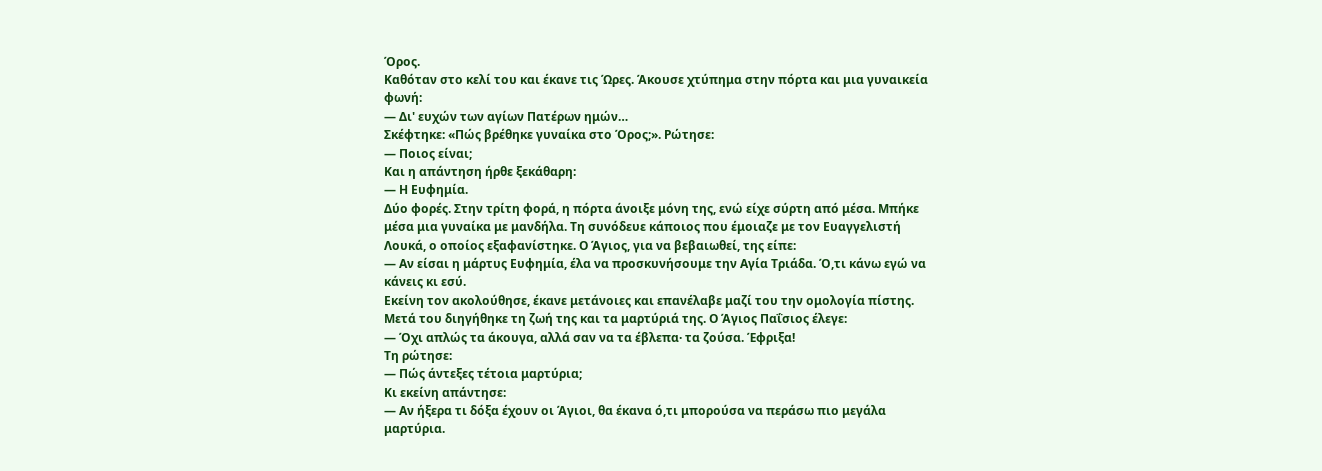Όρος.
Καθόταν στο κελί του και έκανε τις Ώρες. Άκουσε χτύπημα στην πόρτα και μια γυναικεία φωνή:
— Δι' ευχών των αγίων Πατέρων ημών…
Σκέφτηκε: «Πώς βρέθηκε γυναίκα στο Όρος;». Ρώτησε:
— Ποιος είναι;
Και η απάντηση ήρθε ξεκάθαρη:
— Η Ευφημία.
Δύο φορές. Στην τρίτη φορά, η πόρτα άνοιξε μόνη της, ενώ είχε σύρτη από μέσα. Μπήκε μέσα μια γυναίκα με μανδήλα. Τη συνόδευε κάποιος που έμοιαζε με τον Ευαγγελιστή Λουκά, ο οποίος εξαφανίστηκε. Ο Άγιος, για να βεβαιωθεί, της είπε:
— Αν είσαι η μάρτυς Ευφημία, έλα να προσκυνήσουμε την Αγία Τριάδα. Ό,τι κάνω εγώ να κάνεις κι εσύ.
Εκείνη τον ακολούθησε, έκανε μετάνοιες και επανέλαβε μαζί του την ομολογία πίστης. Μετά του διηγήθηκε τη ζωή της και τα μαρτύριά της. Ο Άγιος Παΐσιος έλεγε:
— Όχι απλώς τα άκουγα, αλλά σαν να τα έβλεπα· τα ζούσα. Έφριξα!
Τη ρώτησε:
— Πώς άντεξες τέτοια μαρτύρια;
Κι εκείνη απάντησε:
— Αν ήξερα τι δόξα έχουν οι Άγιοι, θα έκανα ό,τι μπορούσα να περάσω πιο μεγάλα μαρτύρια.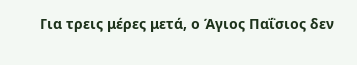Για τρεις μέρες μετά, ο Άγιος Παΐσιος δεν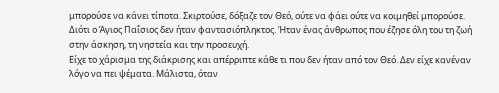μπορούσε να κάνει τίποτα. Σκιρτούσε, δόξαζε τον Θεό, ούτε να φάει ούτε να κοιμηθεί μπορούσε.
Διότι ο Άγιος Παΐσιος δεν ήταν φαντασιόπληκτος. Ήταν ένας άνθρωπος που έζησε όλη του τη ζωή στην άσκηση, τη νηστεία και την προσευχή.
Είχε το χάρισμα της διάκρισης και απέρριπτε κάθε τι που δεν ήταν από τον Θεό. Δεν είχε κανέναν λόγο να πει ψέματα. Μάλιστα, όταν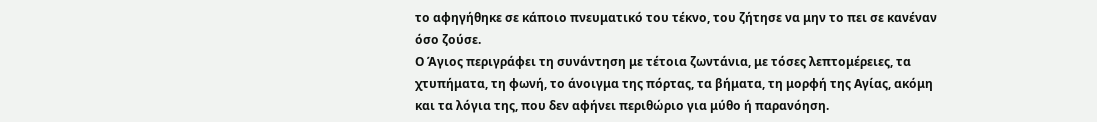το αφηγήθηκε σε κάποιο πνευματικό του τέκνο, του ζήτησε να μην το πει σε κανέναν όσο ζούσε.
Ο Άγιος περιγράφει τη συνάντηση με τέτοια ζωντάνια, με τόσες λεπτομέρειες, τα χτυπήματα, τη φωνή, το άνοιγμα της πόρτας, τα βήματα, τη μορφή της Αγίας, ακόμη και τα λόγια της, που δεν αφήνει περιθώριο για μύθο ή παρανόηση.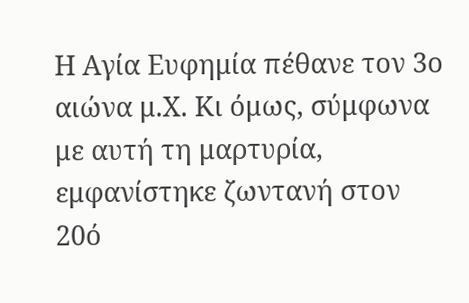Η Αγία Ευφημία πέθανε τον 3ο αιώνα μ.Χ. Κι όμως, σύμφωνα με αυτή τη μαρτυρία, εμφανίστηκε ζωντανή στον 20ό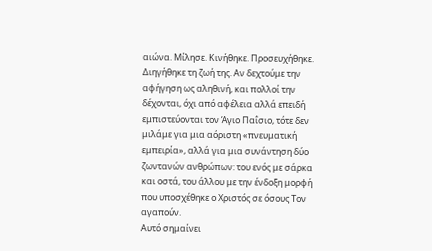αιώνα. Μίλησε. Κινήθηκε. Προσευχήθηκε. Διηγήθηκε τη ζωή της. Αν δεχτούμε την αφήγηση ως αληθινή, και πολλοί την δέχονται, όχι από αφέλεια αλλά επειδή εμπιστεύονται τον Άγιο Παΐσιο, τότε δεν μιλάμε για μια αόριστη «πνευματική εμπειρία», αλλά για μια συνάντηση δύο ζωντανών ανθρώπων: του ενός με σάρκα και οστά, του άλλου με την ένδοξη μορφή που υποσχέθηκε ο Χριστός σε όσους Τον αγαπούν.
Αυτό σημαίνει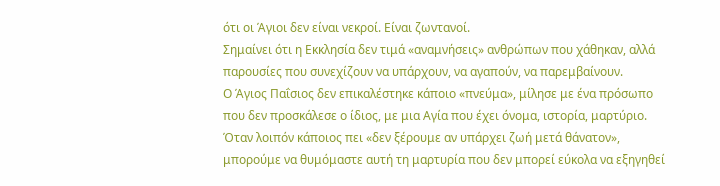ότι οι Άγιοι δεν είναι νεκροί. Είναι ζωντανοί.
Σημαίνει ότι η Εκκλησία δεν τιμά «αναμνήσεις» ανθρώπων που χάθηκαν, αλλά παρουσίες που συνεχίζουν να υπάρχουν, να αγαπούν, να παρεμβαίνουν.
Ο Άγιος Παΐσιος δεν επικαλέστηκε κάποιο «πνεύμα», μίλησε με ένα πρόσωπο που δεν προσκάλεσε ο ίδιος, με μια Αγία που έχει όνομα, ιστορία, μαρτύριο.
Όταν λοιπόν κάποιος πει «δεν ξέρουμε αν υπάρχει ζωή μετά θάνατον», μπορούμε να θυμόμαστε αυτή τη μαρτυρία που δεν μπορεί εύκολα να εξηγηθεί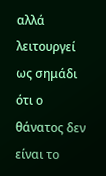αλλά λειτουργεί ως σημάδι ότι ο θάνατος δεν είναι το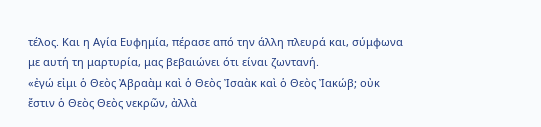τέλος. Και η Αγία Ευφημία, πέρασε από την άλλη πλευρά και, σύμφωνα με αυτή τη μαρτυρία, μας βεβαιώνει ότι είναι ζωντανή.
«ἐγώ εἰμι ὁ Θεὸς Ἀβραὰμ καὶ ὁ Θεὸς Ἰσαὰκ καὶ ὁ Θεὸς Ἰακώβ; οὐκ ἔστιν ὁ Θεὸς Θεὸς νεκρῶν, ἀλλὰ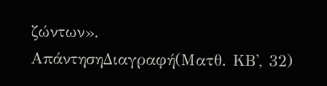ζώντων».
ΑπάντησηΔιαγραφή(Ματθ. ΚΒ', 32)